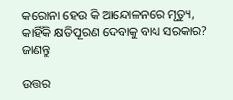କରୋନା ହେଉ କି ଆନ୍ଦୋଳନରେ ମୃତ୍ୟୁ, କାହିଁକି କ୍ଷତିପୂରଣ ଦେବାକୁ ବାଧ୍ୟ ସରକାର? ଜାଣନ୍ତୁ

ଉତ୍ତର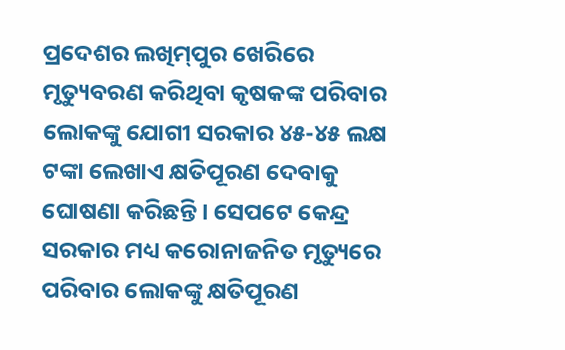ପ୍ରଦେଶର ଲଖିମ୍‌ପୁର ଖେରିରେ ମୃତ୍ୟୁବରଣ କରିଥିବା କୃଷକଙ୍କ ପରିବାର ଲୋକଙ୍କୁ ଯୋଗୀ ସରକାର ୪୫-୪୫ ଲକ୍ଷ ଟଙ୍କା ଲେଖାଏ କ୍ଷତିପୂରଣ ଦେବାକୁ ଘୋଷଣା କରିଛନ୍ତି। ସେପଟେ କେନ୍ଦ୍ର ସରକାର ମଧ୍ୟ କରୋନାଜନିତ ମୃତ୍ୟୁରେ ପରିବାର ଲୋକଙ୍କୁ କ୍ଷତିପୂରଣ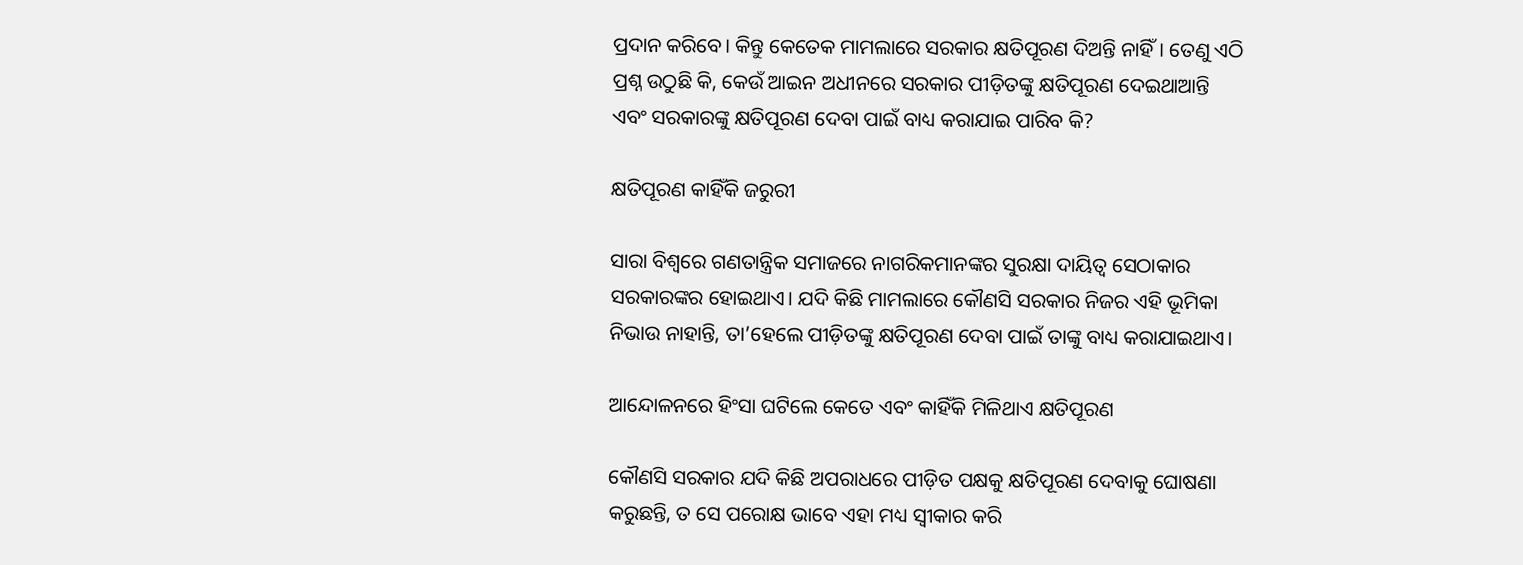ପ୍ରଦାନ କରିବେ। କିନ୍ତୁ କେତେକ ମାମଲାରେ ସରକାର କ୍ଷତିପୂରଣ ଦିଅନ୍ତି ନାହିଁ। ତେଣୁ ଏଠି ପ୍ରଶ୍ନ ଉଠୁଛି କି, କେଉଁ ଆଇନ ଅଧୀନରେ ସରକାର ପୀଡ଼ିତଙ୍କୁ କ୍ଷତିପୂରଣ ଦେଇଥାଆନ୍ତି ଏବଂ ସରକାରଙ୍କୁ କ୍ଷତିପୂରଣ ଦେବା ପାଇଁ ବାଧ୍ୟ କରାଯାଇ ପାରିବ କି?

କ୍ଷତିପୂରଣ କାହିଁକି ଜରୁରୀ

ସାରା ବିଶ୍ୱରେ ଗଣତାନ୍ତ୍ରିକ ସମାଜରେ ନାଗରିକମାନଙ୍କର ସୁରକ୍ଷା ଦାୟିତ୍ୱ ସେଠାକାର ସରକାରଙ୍କର ହୋଇଥାଏ। ଯଦି କିଛି ମାମଲାରେ କୌଣସି ସରକାର ନିଜର ଏହି ଭୂମିକା ନିଭାଉ ନାହାନ୍ତି, ତା’ହେଲେ ପୀଡ଼ିତଙ୍କୁ କ୍ଷତିପୂରଣ ଦେବା ପାଇଁ ତାଙ୍କୁ ବାଧ୍ୟ କରାଯାଇଥାଏ।

ଆନ୍ଦୋଳନରେ ହିଂସା ଘଟିଲେ କେତେ ଏବଂ କାହିଁକି ମିଳିଥାଏ କ୍ଷତିପୂରଣ

କୌଣସି ସରକାର ଯଦି କିଛି ଅପରାଧରେ ପୀଡ଼ିତ ପକ୍ଷକୁ କ୍ଷତିପୂରଣ ଦେବାକୁ ଘୋଷଣା କରୁଛନ୍ତି, ତ ସେ ପରୋକ୍ଷ ଭାବେ ଏହା ମଧ୍ୟ ସ୍ୱୀକାର କରି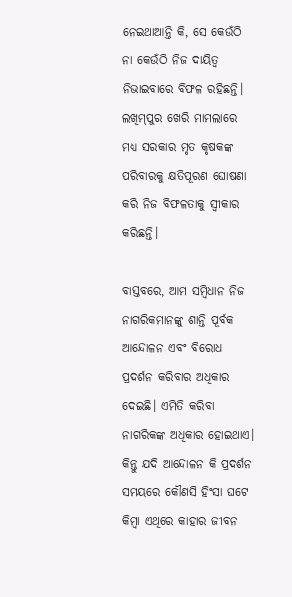ନେଇଥାଆନ୍ତି କି, ସେ କେଉଁଠି ନା କେଉଁଠି ନିଜ ଦାୟିତ୍ୱ ନିଭାଇବାରେ ବିଫଳ ରହିଛନ୍ତି। ଲଖିମ୍‌ପୁର ଖେରି ମାମଲାରେ ମଧ୍ୟ ସରକାର ମୃତ କୃଷକଙ୍କ ପରିବାରକୁ କ୍ଷତିପୂରଣ ଘୋଷଣା କରି ନିଜ ବିଫଳତାକୁ ସ୍ୱୀକାର କରିଛନ୍ତି।

ବାସ୍ତବରେ, ଆମ ସମ୍ବିଧାନ ନିଜ ନାଗରିକମାନଙ୍କୁ ଶାନ୍ତି ପୂର୍ବକ ଆନ୍ଦୋଳନ ଏବଂ ବିରୋଧ ପ୍ରଦର୍ଶନ କରିବାର ଅଧିକାର ଦେଇଛି। ଏମିତି କରିବା ନାଗରିକଙ୍କ ଅଧିକାର ହୋଇଥାଏ। କିନ୍ତୁ ଯଦି ଆନ୍ଦୋଳନ କି ପ୍ରଦର୍ଶନ ସମୟରେ କୌଣସି ହିଂସା ଘଟେ କିମ୍ବା ଏଥିରେ କାହାର ଜୀବନ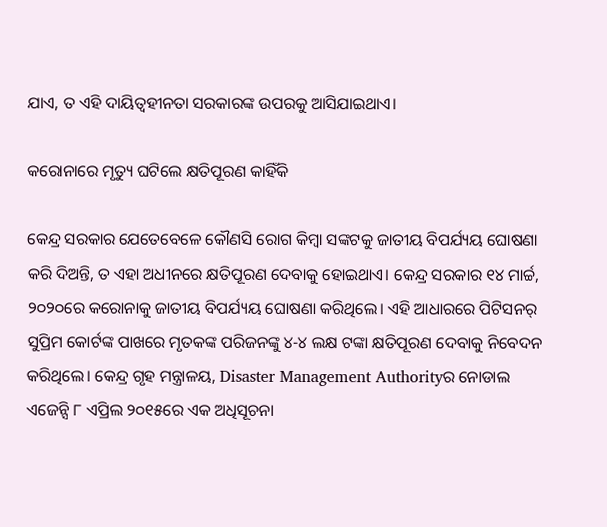ଯାଏ, ତ ଏହି ଦାୟିତ୍ୱହୀନତା ସରକାରଙ୍କ ଉପରକୁ ଆସିଯାଇଥାଏ।

କରୋନାରେ ମୃତ୍ୟୁ ଘଟିଲେ କ୍ଷତିପୂରଣ କାହିଁକି

କେନ୍ଦ୍ର ସରକାର ଯେତେବେଳେ କୌଣସି ରୋଗ କିମ୍ବା ସଙ୍କଟକୁ ଜାତୀୟ ବିପର୍ଯ୍ୟୟ ଘୋଷଣା କରି ଦିଅନ୍ତି, ତ ଏହା ଅଧୀନରେ କ୍ଷତିପୂରଣ ଦେବାକୁ ହୋଇଥାଏ। କେନ୍ଦ୍ର ସରକାର ୧୪ ମାର୍ଚ୍ଚ, ୨୦୨୦ରେ କରୋନାକୁ ଜାତୀୟ ବିପର୍ଯ୍ୟୟ ଘୋଷଣା କରିଥିଲେ। ଏହି ଆଧାରରେ ପିଟିସନର୍‌ ସୁପ୍ରିମ କୋର୍ଟଙ୍କ ପାଖରେ ମୃତକଙ୍କ ପରିଜନଙ୍କୁ ୪-୪ ଲକ୍ଷ ଟଙ୍କା କ୍ଷତିପୂରଣ ଦେବାକୁ ନିବେଦନ କରିଥିଲେ। କେନ୍ଦ୍ର ଗୃହ ମନ୍ତ୍ରାଳୟ, Disaster Management Authorityର ନୋଡାଲ ଏଜେନ୍ସି ୮ ଏପ୍ରିଲ ୨୦୧୫ରେ ଏକ ଅଧିସୂଚନା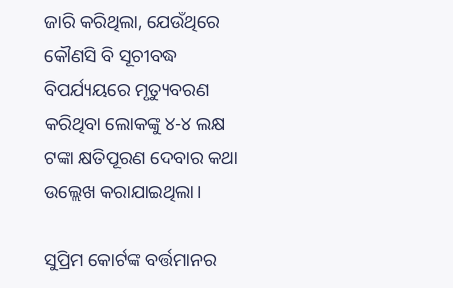ଜାରି କରିଥିଲା, ଯେଉଁଥିରେ କୌଣସି ବି ସୂଚୀବଦ୍ଧ ବିପର୍ଯ୍ୟୟରେ ମୃତ୍ୟୁବରଣ କରିଥିବା ଲୋକଙ୍କୁ ୪-୪ ଲକ୍ଷ ଟଙ୍କା କ୍ଷତିପୂରଣ ଦେବାର କଥା ଉଲ୍ଲେଖ କରାଯାଇଥିଲା।

ସୁପ୍ରିମ କୋର୍ଟଙ୍କ ବର୍ତ୍ତମାନର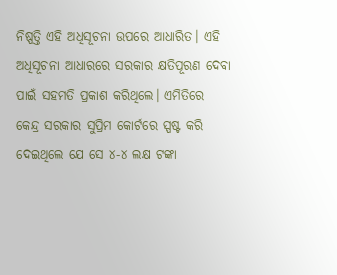ନିଷ୍ପତ୍ତି ଏହି ଅଧିସୂଚନା ଉପରେ ଆଧାରିତ। ଏହି ଅଧିସୂଚନା ଆଧାରରେ ସରକାର କ୍ଷତିପୂରଣ ଦେବା ପାଇଁ ସହମତି ପ୍ରକାଶ କରିଥିଲେ। ଏମିତିରେ କେନ୍ଦ୍ର ସରକାର ସୁପ୍ରିମ କୋର୍ଟରେ ସ୍ପଷ୍ଟ କରି ଦେଇଥିଲେ ଯେ ସେ ୪-୪ ଲକ୍ଷ ଟଙ୍କା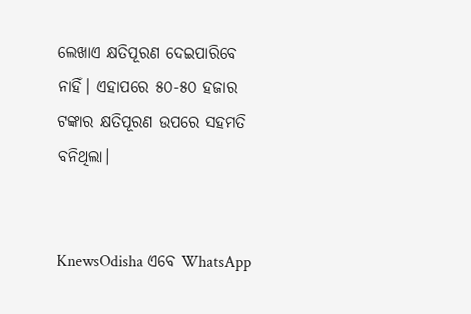ଲେଖାଏ କ୍ଷତିପୂରଣ ଦେଇପାରିବେ ନାହିଁ। ଏହାପରେ ୫୦-୫୦ ହଜାର ଟଙ୍କାର କ୍ଷତିପୂରଣ ଉପରେ ସହମତି ବନିଥିଲା।


KnewsOdisha ଏବେ WhatsApp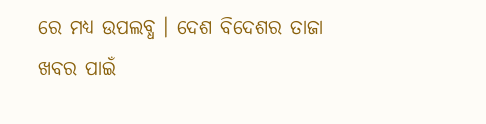ରେ ମଧ୍ୟ ଉପଲବ୍ଧ । ଦେଶ ବିଦେଶର ତାଜା ଖବର ପାଇଁ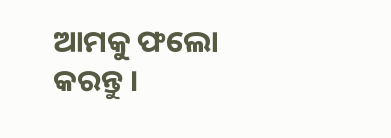ଆମକୁ ଫଲୋ କରନ୍ତୁ ।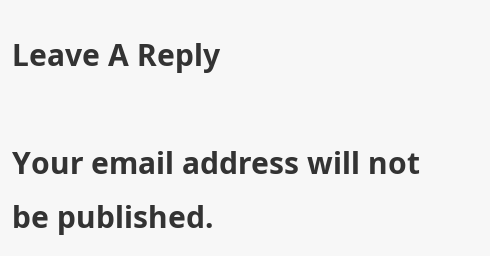Leave A Reply

Your email address will not be published.